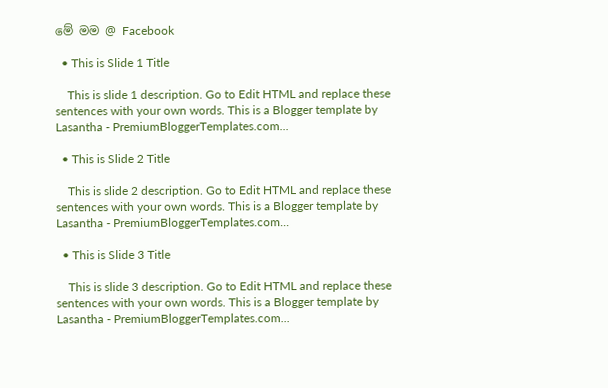මේ මම @ Facebook

  • This is Slide 1 Title

    This is slide 1 description. Go to Edit HTML and replace these sentences with your own words. This is a Blogger template by Lasantha - PremiumBloggerTemplates.com...

  • This is Slide 2 Title

    This is slide 2 description. Go to Edit HTML and replace these sentences with your own words. This is a Blogger template by Lasantha - PremiumBloggerTemplates.com...

  • This is Slide 3 Title

    This is slide 3 description. Go to Edit HTML and replace these sentences with your own words. This is a Blogger template by Lasantha - PremiumBloggerTemplates.com...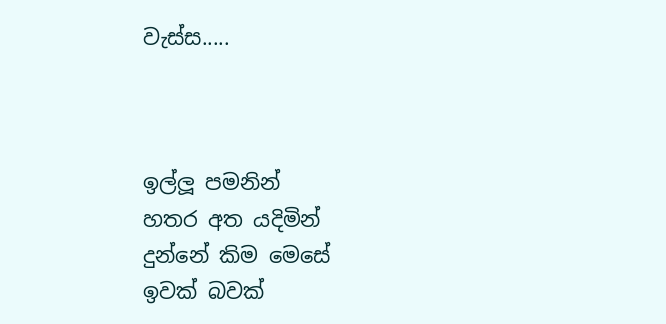වැස්ස.....



ඉල්ලූ පමනින්
හතර අත යදිමින්
දුන්නේ කිම මෙසේ
ඉවක් බවක්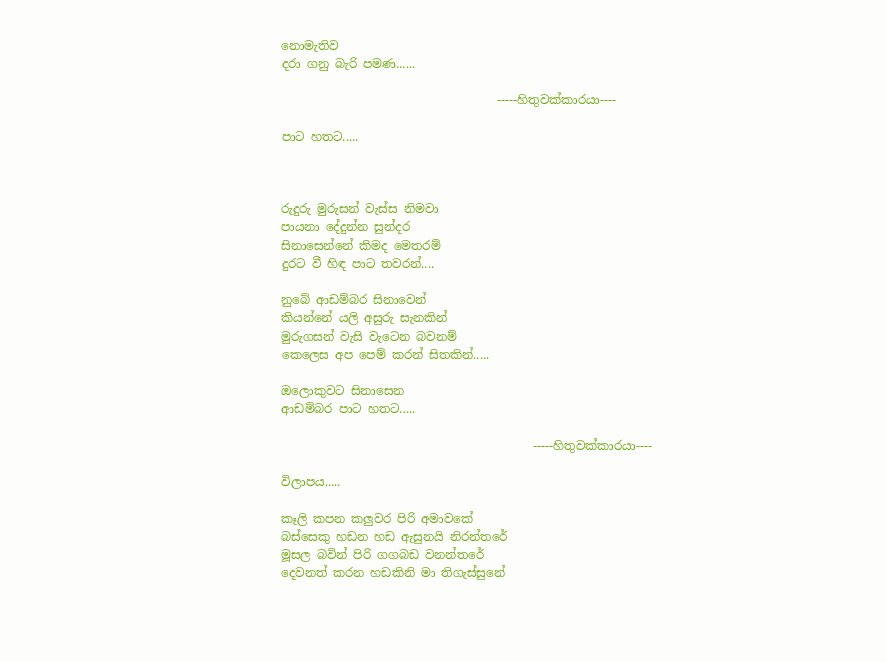නොමැතිව
දරා ගනු බැරි පමණ......

                                    -----හිතුවක්කාරයා----

පාට හතට.....



රුදුරු මුරුසන් වැස්ස නිමවා
පායනා දේදුන්න සුන්දර
සිනාසෙන්නේ කිමද මෙතරම්
දුරට වී හිඳ පාට තවරන්....

නුබේ ආඩම්බර සිනාවෙන්
කියන්නේ යලි අසුරු සැනකින්
මුරුගසන් වැසි වැටෙන බවනම්
කෙලෙස අප පෙම් කරන් සිතකින්.....

ඔලොකුවට සිනාසෙන
ආඩම්බර පාට හතට.....

                                          -----හිතුවක්කාරයා----

විලාපය.....

කෑලි කපන කලුවර පිරි අමාවකේ
බස්සෙකු හඩන හඩ ඇසුනයි නිරන්තරේ
මූසල බවින් පිරි ගගබඩ වනන්තරේ
දෙවනත් කරන හඩකිනි මා තිගැස්සුනේ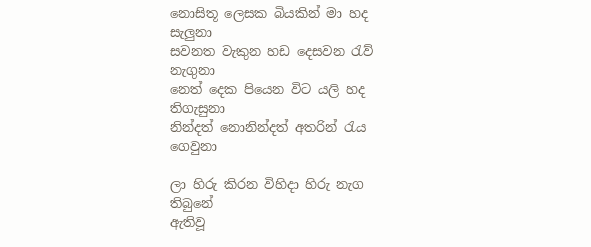නොසිතූ ලෙසක බියකින් මා හද සැලුනා
සවනත වැකුන හඩ දෙසවන ‍රැව් නැගුනා
නෙත් දෙක පියෙන විට යලි හද තිගැසුනා
නින්දත් නොනින්දත් අතරින් ‍රැය ගෙවුනා

ලා හිරු කිරන විහිදා හිරු නැග තිබුනේ
ඇතිවූ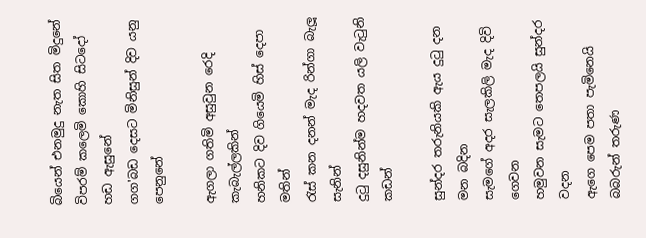බියෙන් එනමුදු නැත සිත මිදුනේ
විපරම් කලෙමි කොහි සිටදෝ හඩ ඇසුනේ
ගග'බඩ දෙසට මිනිසුන් දිව යනු පෙනුනේ

ඇගලා ගතිමි අසුවුන රෙදි කැබැල්ලකින්
හනිකට දිව ගියෙමි හිස් දෙපා මතින්
රැස් කන දනන් මැද රින්ගා බැලූ සැනින්
දු‍ටු දසුනින්ම හදවත යලි වැ‍ටුනි කඩන්

සුන්දර තරුනියකි ඇය දු‍ටු දන මන බදින
සැමගේ අදර සැලකිලි මැද දිවි ගෙවන
හමුවන සැමට තෙපලයි සුන්දර වදන
ඇගෙ පෙම පතා පැමිනෙයි බබරුන් තරුණ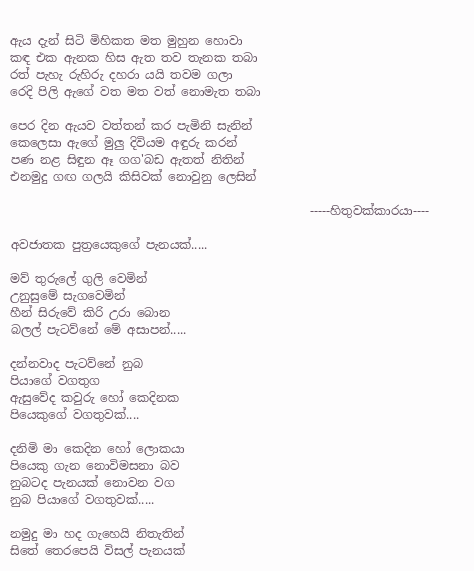ඇය දැන් සිටි මිහිකත මත මුහුන හොවා
කඳ එක ඇනක හිස ඇත තව තැනක තබා
රත් පැහැ රුහිරු දහරා යයි තවම ගලා
රෙදි පිලි ඇගේ වත මත වත් නොමැත තබා

පෙර දින ඇයව වත්තන් කර පැමිනි සැනින්
කෙලෙසා ඇගේ මුලු දිවියම අඳුරු කරන්
පණ නළ සිඳුන ඈ ගග'බඩ ඇතත් නිතින්
එනමුදු ගඟ ගලයි කිසිවක් නොවුනු ලෙසින්

                                                  -----හිතුවක්කාරයා----

අවජාතක පුත්‍රයෙකුගේ පැනයක්.....

මව් තුරුලේ ගුලි වෙමින්
උනුසුමේ සැගවෙමින්
හීන් සිරුවේ කිරි උරා බොන
බලල් පැටව්නේ මේ අසාපන්.....

දන්නවාද පැටව්නේ නුබ
පියාගේ වගතුග
ඇසුවේද කවුරු හෝ කෙදිනක
පියෙකුගේ වගතුවක්....

දනිමි මා කෙදින හෝ ලොකයා
පියෙකු ගැන නොවිමසනා බව
නුබටද පැනයක් නොවන වග
නුබ පියාගේ වගතුවක්.....

නමුදු මා හද ගැහෙයි නිතැතින්
සිතේ තෙරපෙයි විසල් පැනයක්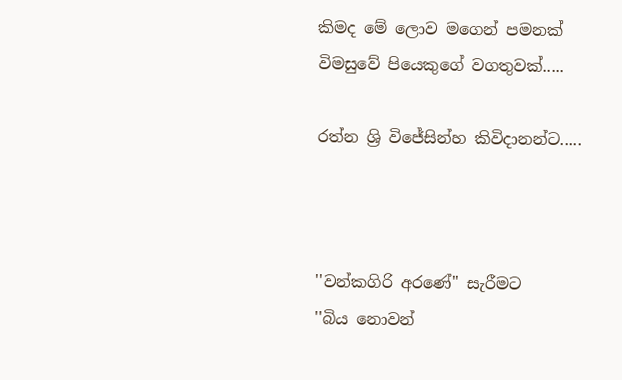කිමද මේ ලොව මගෙන් පමනක්
විමසුවේ පියෙකුගේ වගතුවක්.....

රත්න ශ්‍රි විජේසින්හ කිවිදානන්ට.....



''වන්කගිරි අරණේ'' සැරීමට
''බිය නොවන්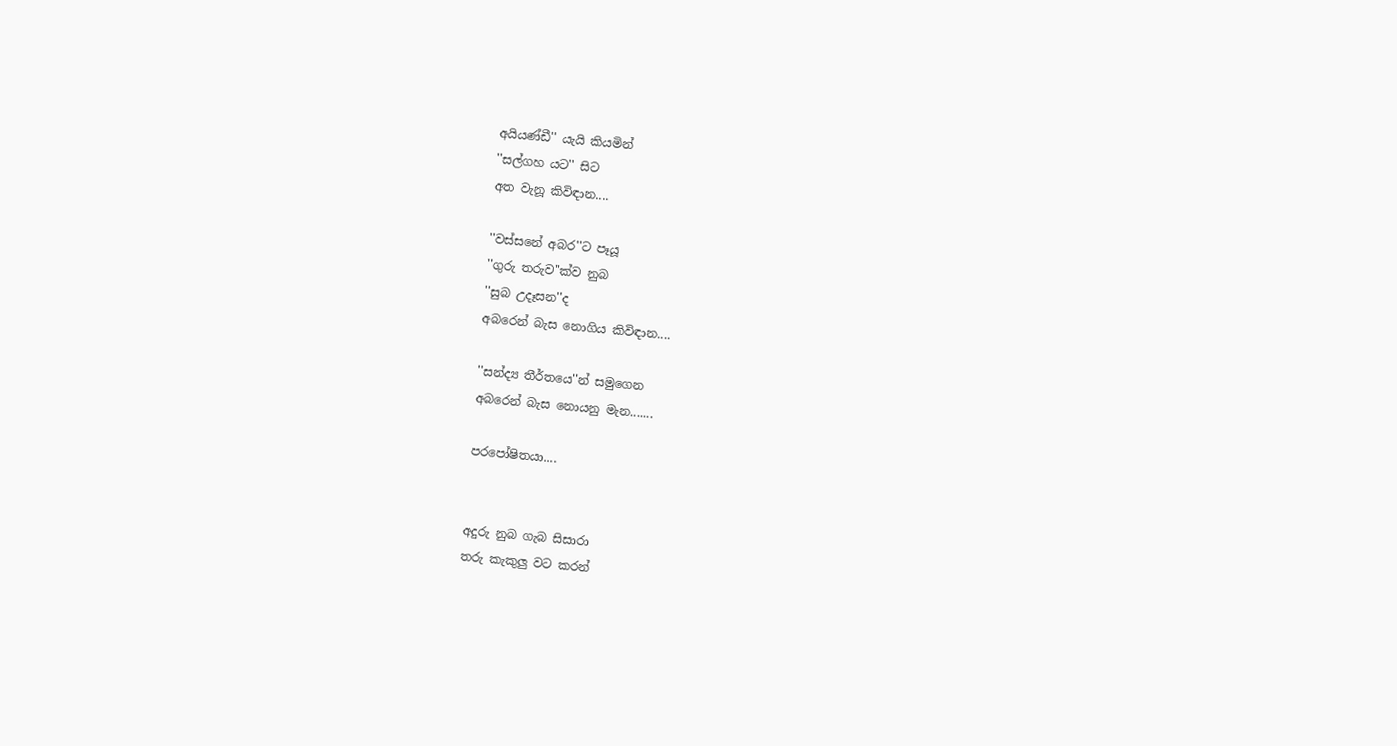අයියණ්ඩී'' යැයි කියමින්
''සල්ගහ යට'' සිට
අත වැනූ කිවිඳාන....

''වස්සනේ අබර''ට පෑයූ
''ගුරු තරුව''ක්ව නුබ
''සුබ උදෑසන''ද
අබරෙන් බැස නොගිය කිවිඳාන....

''සන්ද්‍ය තීර්තයෙ''න් සමුගෙන
අබරෙන් බැස නොයනු මැන.......

පරපෝෂිතයා....


අදුරු නුබ ගැබ සිසාරා
තරු කැකුලු වට කරන්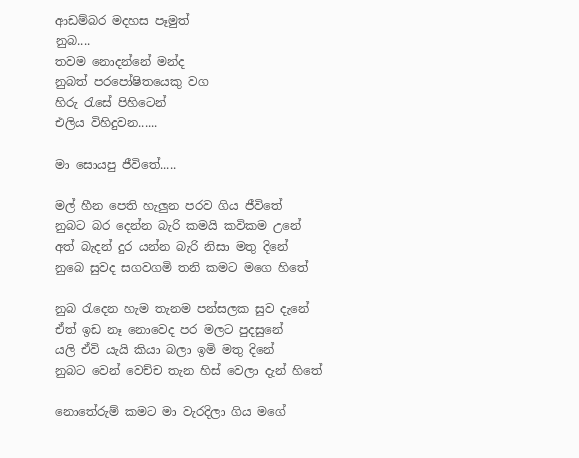ආඩම්බර මදහස පෑමුත්
නුබ....
තවම නොදන්නේ මන්ද
නුබත් පරපෝෂිතයෙකු වග
හිරු ‍රැසේ පිහිටෙන්
එලිය විහිදුවන......

මා සොයපු ජීවිතේ.....

මල් හීන පෙති හැලුන පරව ගිය ජීවිතේ
නුබට බර දෙන්න බැරි කමයි කවිකම උනේ
අත් බැදන් දුර යන්න බැරි නිසා මතු දිනේ
නුබෙ සුවද සගවගමි තනි කමට මගෙ හිතේ

නුබ ‍රැදෙන හැම තැනම පන්සලක සුව දැනේ
ඒත් ඉඩ නෑ නොවෙද පර මලට පුදසුනේ
යලි ඒවි යැයි කියා බලා ඉමි මතු දිනේ
නුබට වෙන් වෙච්ච තැන හිස් වෙලා දැන් හිතේ

නොතේරුම් කමට මා වැරදිලා ගිය මගේ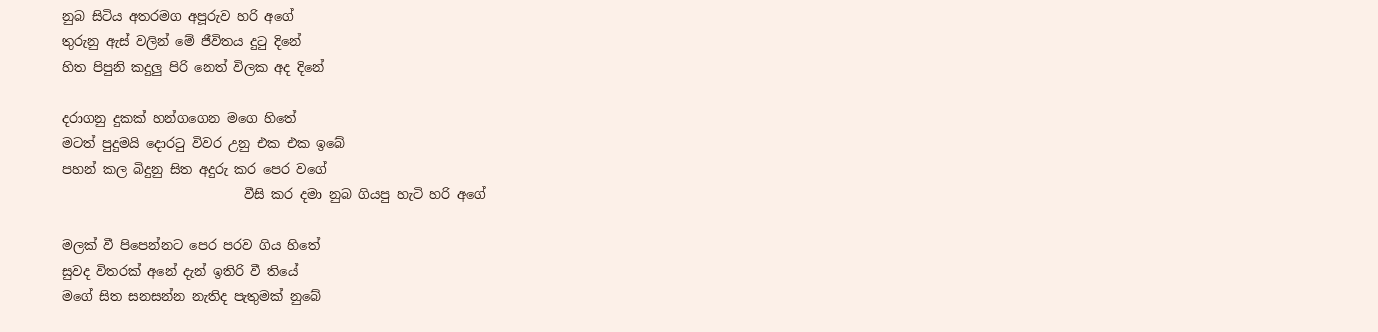නුබ සිටිය අතරමග අපූරුව හරි අගේ
තුරුනු ඇස් වලින් මේ ජීවිතය දු‍ටු දිනේ
හිත පිපුනි කදුලු පිරි නෙත් විලක අද දිනේ

දරාගනු දුකක් හන්ගගෙන මගෙ හිතේ
මටත් පුදුමයි දොර‍ටු විවර උනු එක එක ඉබේ
පහන් කල බිදුනු සිත අදුරු කර පෙර වගේ
                            වීසි කර දමා නුබ ගියපු හැටි හරි අගේ

මලක් වී පිපෙන්නට පෙර පරව ගිය හිතේ
සුවද විතරක් අනේ දැන් ඉතිරි වී තියේ
මගේ සිත සනසන්න නැතිද පැතුමක් නුබේ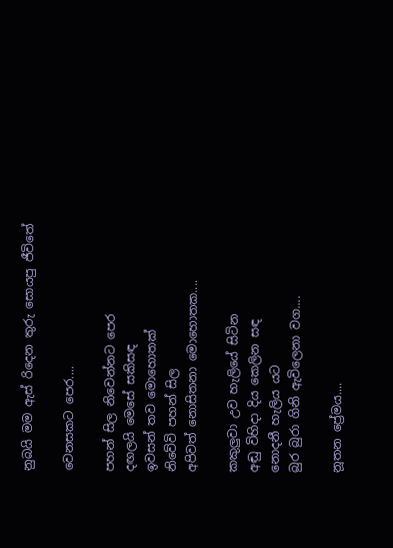නුබයි මම ඇස් රිදෙන තුරු සොයපු ජීවිතේ

වෙනසකට පෙර....

පහන් සිල නිවෙන්නට පෙර
දඟලයි මෙසේ සකිසඳ
ඉවසන් තව මොහොතක්
නිවේවි පහන් සිල
අපිවත් නොසිතනා මොහොතක....

කකුලුවා උව හැලියේ සිටින
අඬු විහිදා දිය කෙලින සඳ
නොදනී හැලිය යට
බුර බුරා ගිනි ඇවිලෙනා වග....

නූතන ප්‍රේමය....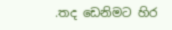.තද ඩෙනිමට හිර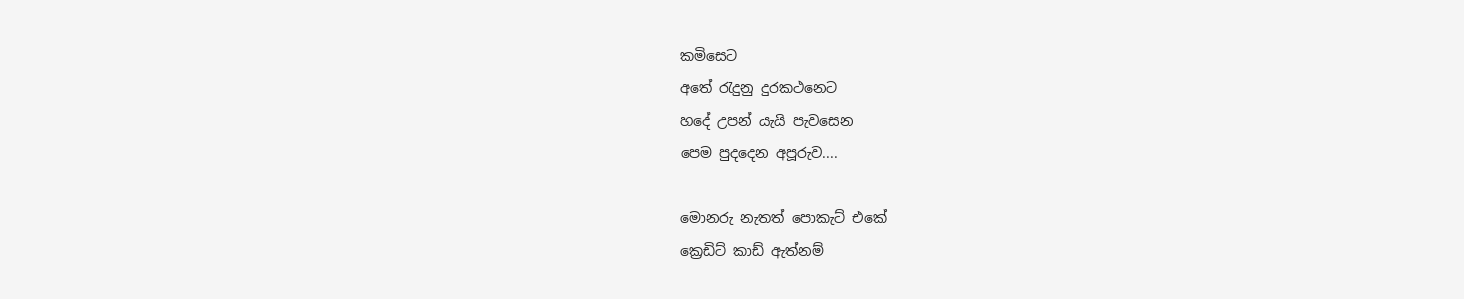කමිසෙට
අතේ රැදුනු දුරකථනෙට
හදේ උපන් යැයි පැවසෙන
පෙම පුදදෙන අපූරුව....

මොනරු නැතත් පොකැට් එකේ
ක්‍රෙඩිට් කාඩ් ඇත්නම්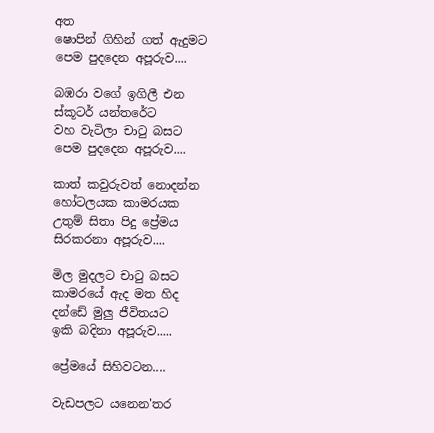අත
ෂොපින් ගිහින් ගත් ඇදුමට
පෙම පුදදෙන අපූරුව....

බඹරා වගේ ඉගිලී එන
ස්කූටර් යන්තරේට
වහ වැටිලා චාටු බසට
පෙම පුදදෙන අපූරුව....

කාත් කවුරුවත් නොදන්න
හෝටලයක කාමරයක
උතුම් සිතා පිදු ප්‍රේමය
සිරකරනා අපූරුව....

මිල මුදලට චාටු බසට
කාමරයේ ඇද මත හිද
දන්ඩේ මුලු ජීවිතයට
ඉකි බදිනා අපූරුව.....

ප්‍රේමයේ සිහිවටන....

වැඩපලට යනෙන'තර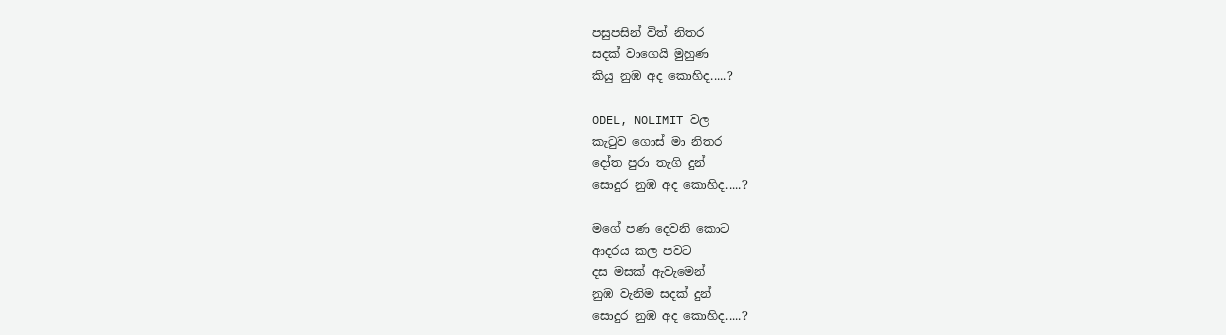පසුපසින් විත් නිතර
සදක් වාගෙයි මුහුණ
කියු නුඹ අද කොහිද.....?

ODEL, NOLIMIT වල
කැටුව ගොස් මා නිතර
දෝත පුරා තැගි දුන්
සොදුර නුඹ අද කොහිද.....?

මගේ පණ දෙවනි කොට
ආදරය කල පවට
දස මසක් ඇවැමෙන්
නුඹ වැනිම සදක් දුන්
සොදුර නුඹ අද කොහිද.....?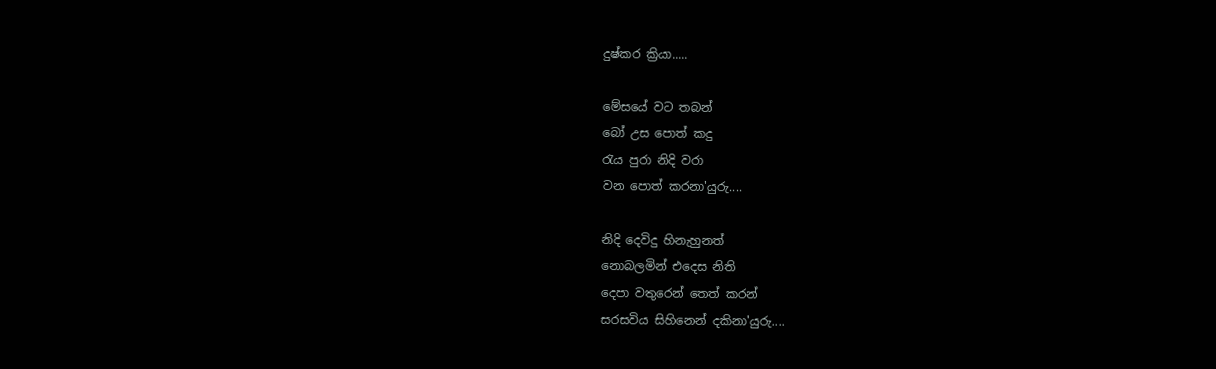දුෂ්කර ක්‍රියා.....

මේසයේ වට තබන්
බෝ උස පොත් කදු
රැය පුරා නිදි වරා
වන පොත් කරනා'යුරු....

නිදි දෙවිදු හිනැහුනත්
නොබලමින් එදෙස නිති
දෙපා වතුරෙන් තෙත් කරන්
සරසවිය සිහිනෙන් දකිනා'යුරු....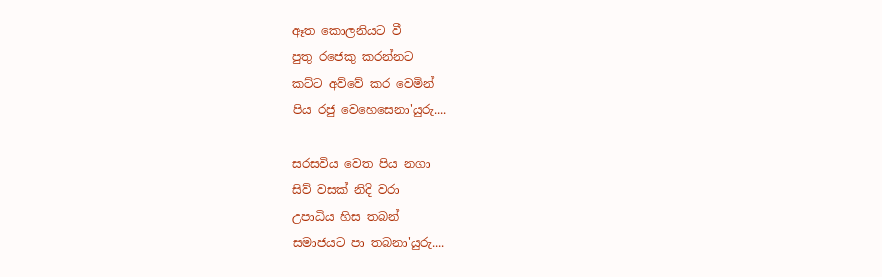ඈත කොලනියට වී
පුතු රජෙකු කරන්නට
කට්ට අව්වේ කර වෙමින්
පිය රජු වෙහෙසෙනා'යුරු....

සරසවිය වෙත පිය නගා
සිව් වසක් නිදි වරා
උපාධිය හිස තබන්
සමාජයට පා තබනා'යුරු....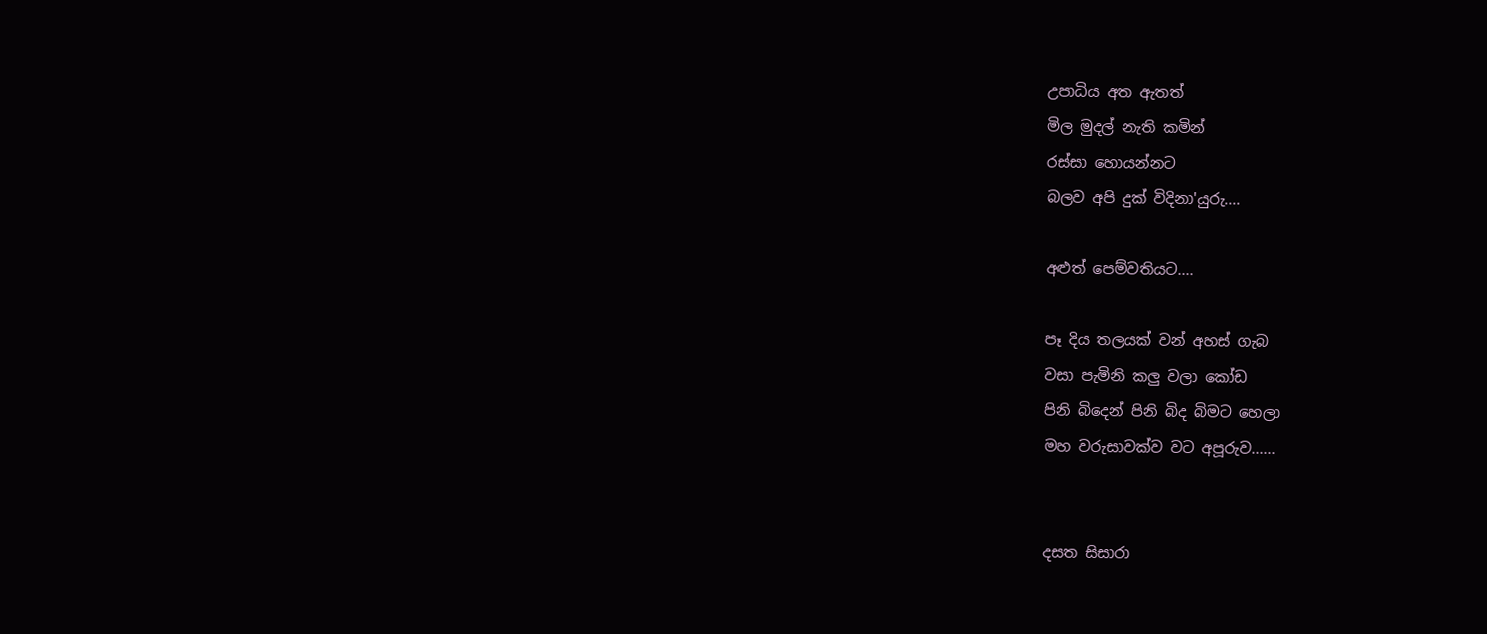උපාධිය අත ඇතත්
මිල මුදල් නැති කමින්
රස්සා හොයන්නට
බලව අපි දුක් විදිනා'යුරු....

අළුත් පෙම්වතියට....

පෑ දිය තලයක් වන් අහස් ගැබ
වසා පැමිනි කලු වලා කෝඩ
පිනි බිදෙන් පිනි බිද බිමට හෙලා
මහ වරුසාවක්ව වට අපූරුව......


දසත සිසාරා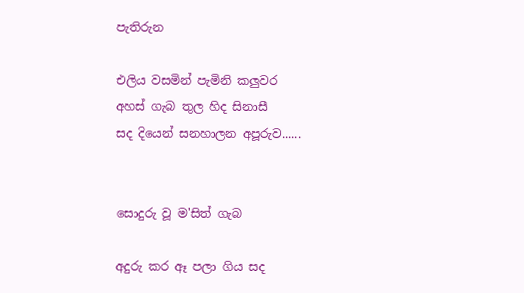පැතිරුන

එලිය වසමින් පැමිනි කලුවර
අහස් ගැබ තුල හිද සිනාසී
සද දියෙන් සනහාලන අපූරුව......


සොදුරු වූ ම'සිත් ගැබ

අදුරු කර ඈ පලා ගිය සද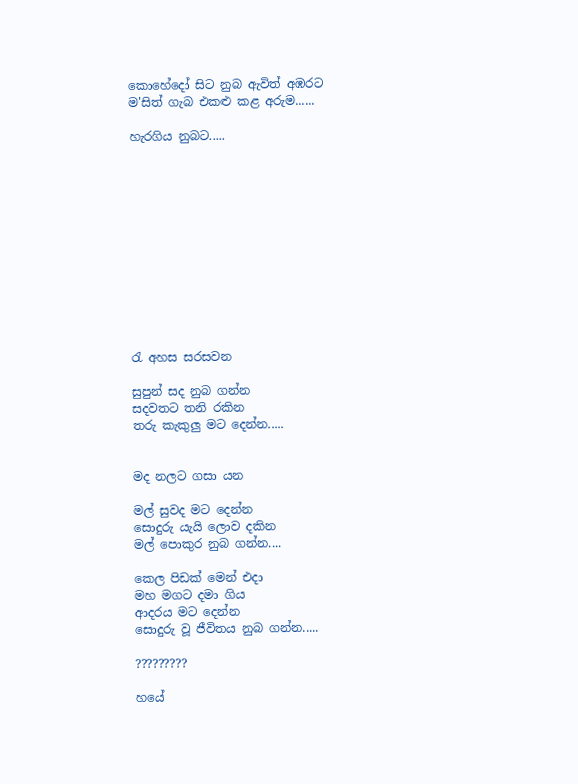කොහේදෝ සිට නුබ ඇවිත් අඹරට
ම'සිත් ගැබ එකළු කළ අරුම......

හැරගිය නුබට.....












රැ අහස සරසවන

සුපුන් සද නුබ ගන්න
සදවතට තනි රකින
තරු කැකුලු මට දෙන්න.....


මද නලට ගසා යන

මල් සුවද මට දෙන්න
සොදුරු යැයි ලොව දකින
මල් පොකුර නුබ ගන්න....

කෙල පිඩක් මෙන් එදා
මහ මගට දමා ගිය
ආදරය මට දෙන්න
සොදුරු වූ ජීවිතය නුබ ගන්න.....

?????????

හයේ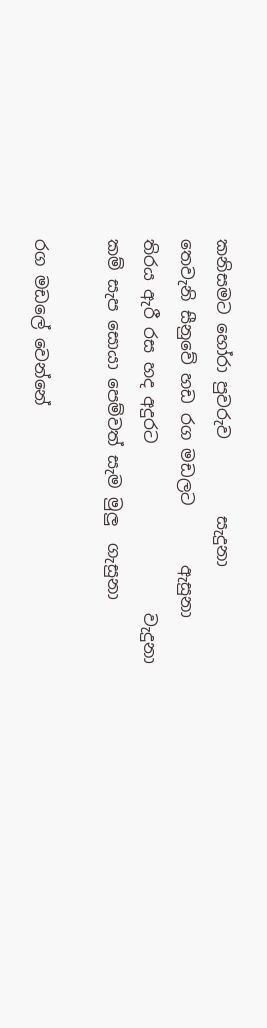කනිසමට හෝරා පුවරුව         සැදුනා
තෙවැනි සීනුවේ හඩ රග මඩලට       ඇසුනා
තිරය ඇරී රස හද අදුරට                    වැදුනා
කම් සැප සොයා පෙම්වත් සැම මුලු  ගැසුනා

රග මඩලේ වෙන්නේ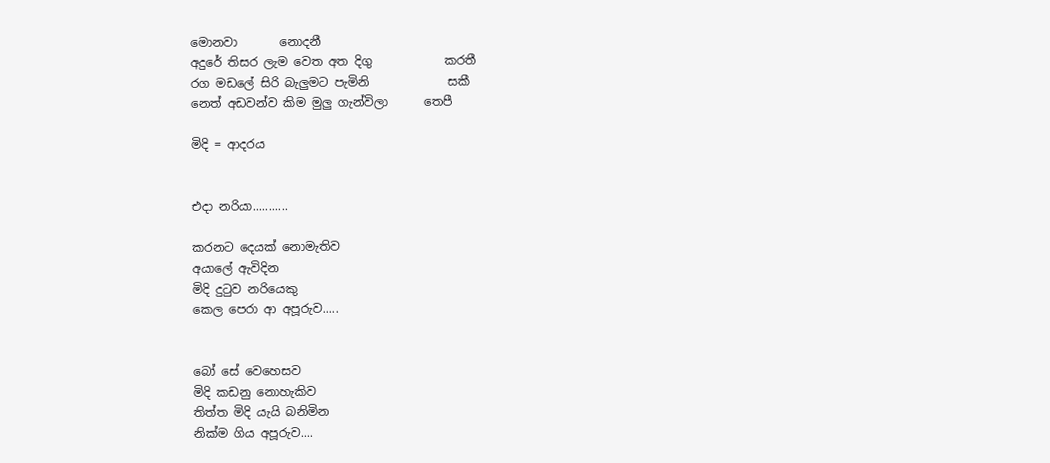මොනවා       නොදනී
අදුරේ තිසර ලැම වෙත අත දිගු            කරතී
රග මඩලේ සිරි බැලුමට පැමිනි             සකී
නෙත් අඩවන්ව කිම මුලු ගැන්විලා      තෙපී

මිදි = ආදරය


එදා නරියා...........

කරනට දෙයක් නොමැතිව
අයාලේ ඇවිදින
මිදි දුටුව නරියෙකු
කෙල පෙරා ආ අපූරුව.....


බෝ සේ වෙහෙසව
මිදි කඩනු නොහැකිව
තිත්ත මිදි යැයි බනිමින
නික්ම ගිය අපූරුව....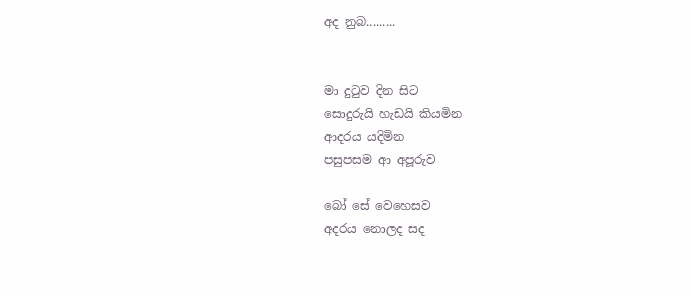අද නුබ.........


මා දුටුව දින සිට
සොදුරුයි හැඩයි කියමින
ආදරය යදිමින
පසුපසම ආ අපූරුව

බෝ සේ වෙහෙසව
අදරය නොලද සද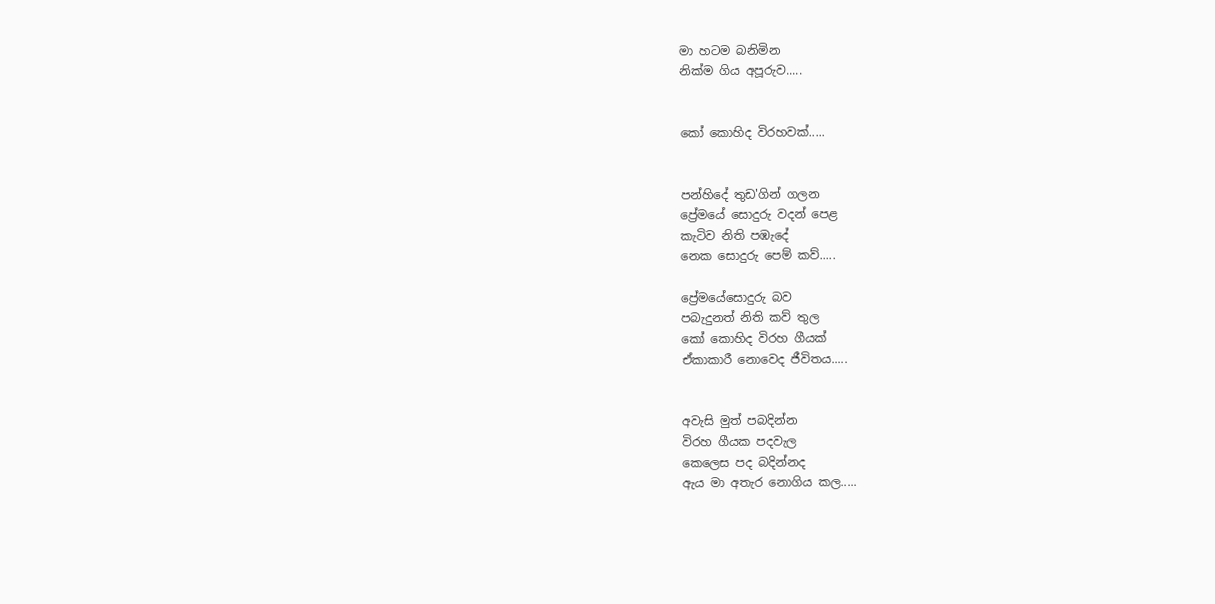මා හටම බනිමින
නික්ම ගිය අපූරුව.....


කෝ කොහිද විරහවක්.....


පන්හිදේ තුඩ'ගින් ගලන
ප්‍රේමයේ සොදුරු වදන් පෙළ
කැටිව නිති පඹැදේ
නෙක සොදුරු පෙම් කව්.....

ප්‍රේමයේසොදුරු බව
පබැදුනත් නිති කව් තුල
කෝ කොහිද විරහ ගීයක්
ඒකාකාරී නොවෙද ජීවිතය.....


අවැසි මුත් පබදින්න
විරහ ගීයක පදවැල
කෙලෙස පද බදින්නද
ඇය මා අතැර නොගිය කල.....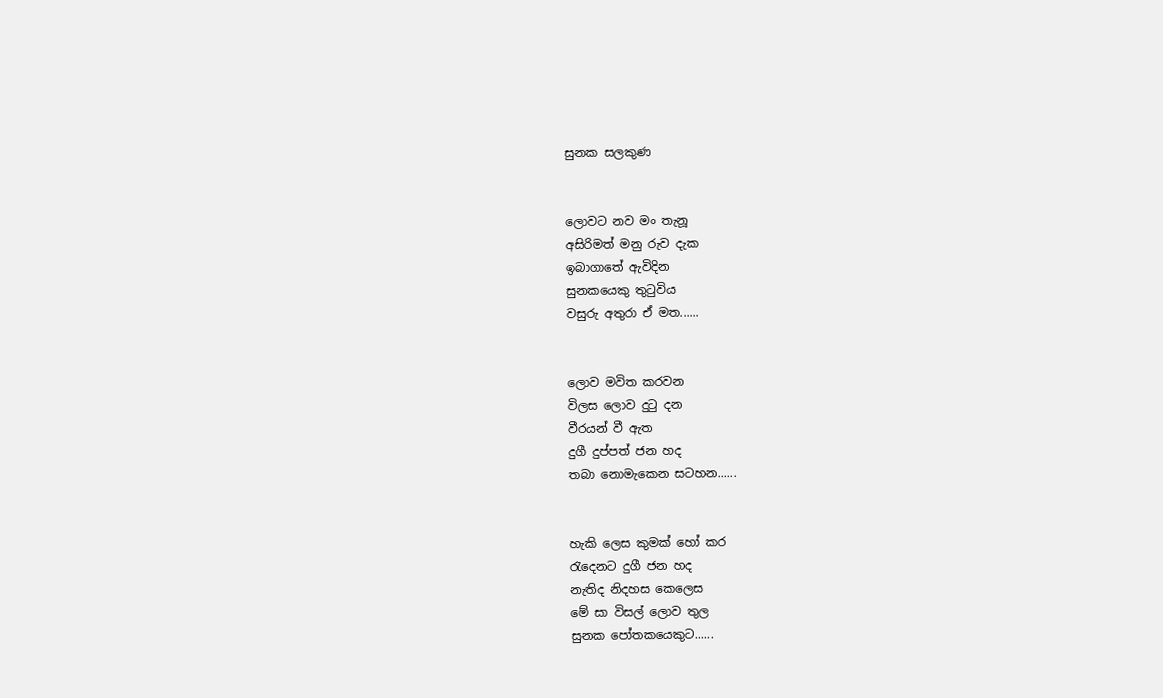සුනක සලකුණ


ලොවට නව මං තැනූ
අසිරිමත් මනු රුව දැක
ඉබාගාතේ ඇවිදින
සුනකයෙකු තුටුවිය
වසුරු අතුරා ඒ මත......


ලොව මවිත කරවන
විලස ලොව දුටු දන
වීරයන් වී ඇත
දුගී දුප්පත් ජන හද
තබා නොමැකෙන සටහන......


හැකි ලෙස කුමක් හෝ කර
රැදෙනට දුගී ජන හද
නැතිද නිදහස කෙලෙස
මේ සා විසල් ලොව තුල
සුනක පෝතකයෙකුට......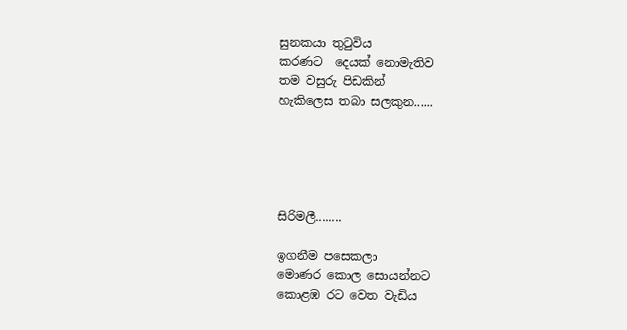සුනකයා තුටුවිය
කරණට  දෙයක් නොමැතිව
තම වසුරු පිඩකින්
හැකිලෙස තබා සලකුන......





සිරිමලී........

ඉගනීම පසෙකලා
මොණර කොල සොයන්නට
කොළඹ රට වෙත වැඩිය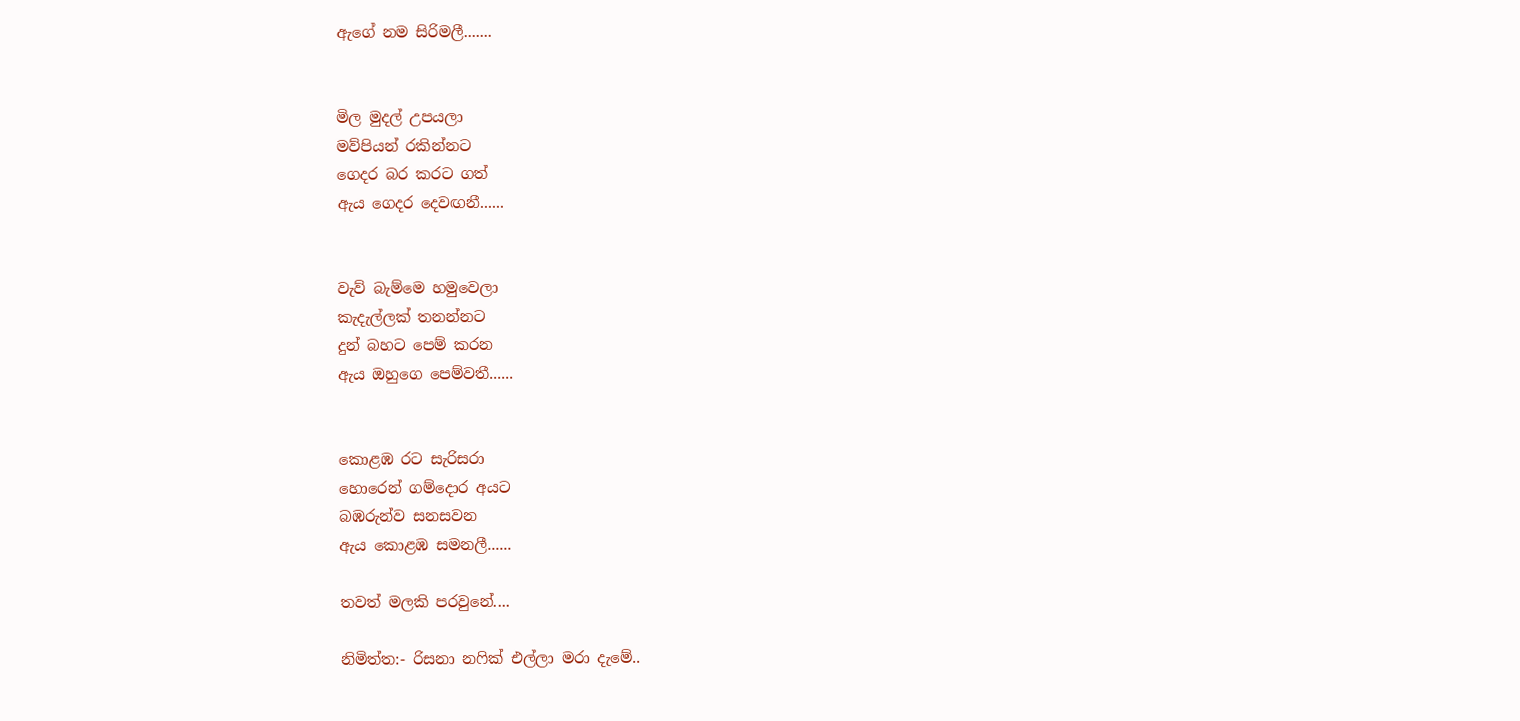ඇගේ නම සිරිමලී.......


මිල මුදල් උපයලා
මව්පියන් රකින්නට
ගෙදර බර කරට ගත්
ඇය ගෙදර දෙවඟනී......


වැව් බැම්මෙ හමුවෙලා
කැදැල්ලක් තනන්නට
දුන් බහට පෙම් කරන
ඇය ඔහුගෙ පෙම්වතී......


කොළඹ රට සැරිසරා
හොරෙන් ගම්දොර අයට
බඹරුන්ව සනසවන
ඇය කොළඹ සමනලී......

තවත් මලකි පරවුනේ....

නිමිත්ත:- රිසනා නෆික් එල්ලා මරා දැමේ..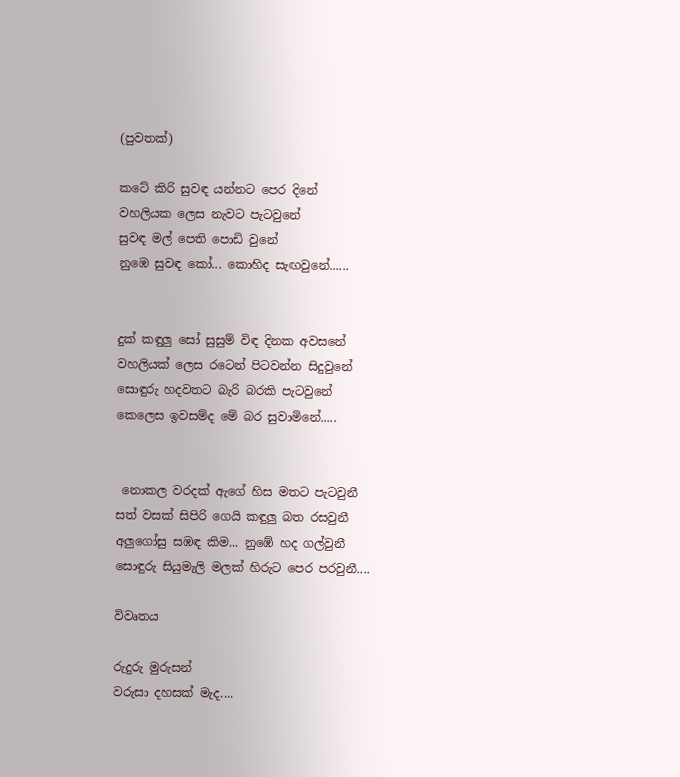(පුවතක්)

කටේ කිරි සුවඳ යන්නට පෙර දිනේ
වහලියක ලෙස නැවට පැටවුනේ
සුවඳ මල් පෙති පොඩි වුනේ
නුඹෙ සුවඳ කෝ... කොහිද සැඟවුනේ......


දුක් කඳුලු සෝ සුසුම් විඳ දිනක අවසනේ
වහලියක් ලෙස රටෙන් පිටවන්න සිදුවුනේ
සොඳුරු හදවතට බැරි බරකි පැටවුනේ
කෙලෙස ඉවසම්ද මේ බර සුවාමිනේ.....


 නොකල වරදක් ඇගේ හිස මතට පැටවුනී
සත් වසක් සිපිරි ගෙයි කඳුලු බත රසවුනී
අලුගෝසු සඹඳ කිම... නුඹේ හද ගල්වුනී
සොඳුරු සියුමැලි මලක් හිරුට පෙර පරවුනී....

විවෘතය

රුදුරු මුරුසන්
වරුසා දහසක් මැද....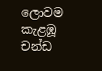ලොවම කැළඹූ
චන්ඩ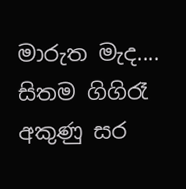මාරුත මැද....
සිතම ගිගිරෑ
අකුණු සර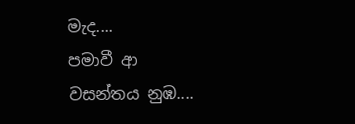මැද....
පමාවී ආ
වසන්තය නුඹ....